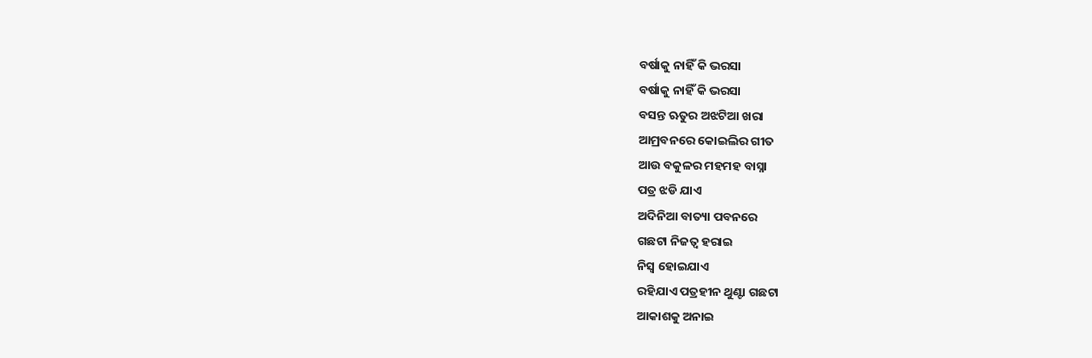ବର୍ଷାକୁ ନାହିଁ କି ଭରସା
ବର୍ଷାକୁ ନାହିଁ କି ଭରସା
ବସନ୍ତ ଋତୁର ଅଝଟିଆ ଖରା
ଆମ୍ରବନରେ କୋଇଲିର ଗୀତ
ଆଉ ବକୁଳର ମହମହ ବାସ୍ନା
ପତ୍ର ଝଡି ଯାଏ
ଅଦିନିଆ ବାତ୍ୟା ପବନରେ
ଗଛଟା ନିଜତ୍ବ ହରାଇ
ନିସ୍ବ ହୋଇଯାଏ
ରହିଯାଏ ପତ୍ରହୀନ ଥୁଣ୍ଟା ଗଛଟା
ଆକାଶକୁ ଅନାଇ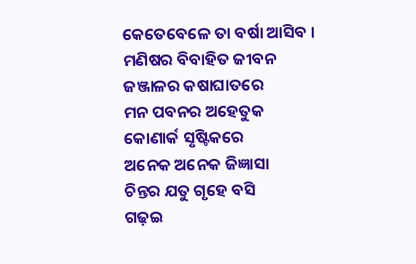କେତେବେଳେ ତା ବର୍ଷା ଆସିବ ।
ମଣିଷର ବିବାହିତ ଜୀବନ
ଜଞ୍ଜାଳର କଷାଘାତରେ
ମନ ପବନର ଅହେତୁକ
କୋଣାର୍କ ସୃଷ୍ଟିକରେ
ଅନେକ ଅନେକ ଜିଜ୍ଞାସା
ଚିନ୍ତର ଯତୁ ଗୃହେ ବସି
ଗଢ଼ଇ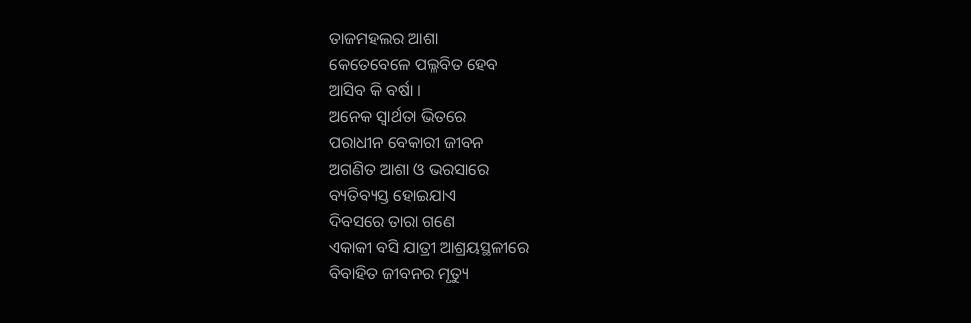ତାଜମହଲର ଆଶା
କେତେବେଳେ ପଲ୍ଳବିତ ହେବ
ଆସିବ କି ବର୍ଷା ।
ଅନେକ ସ୍ବାର୍ଥତା ଭିତରେ
ପରାଧୀନ ବେକାରୀ ଜୀବନ
ଅଗଣିତ ଆଶା ଓ ଭରସାରେ
ବ୍ୟତିବ୍ୟସ୍ତ ହୋଇଯାଏ
ଦିବସରେ ତାରା ଗଣେ
ଏକାକୀ ବସି ଯାତ୍ରୀ ଆଶ୍ରୟସ୍ଥଳୀରେ
ବିବାହିତ ଜୀବନର ମୃତ୍ୟୁ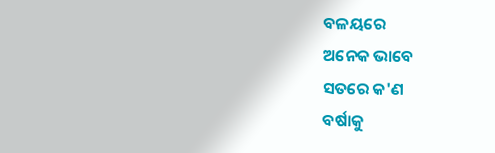ବଳୟରେ
ଅନେକ ଭାବେ
ସତରେ କ'ଣ
ବର୍ଷାକୁ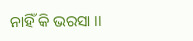ନାହିଁ କି ଭରସା ।।